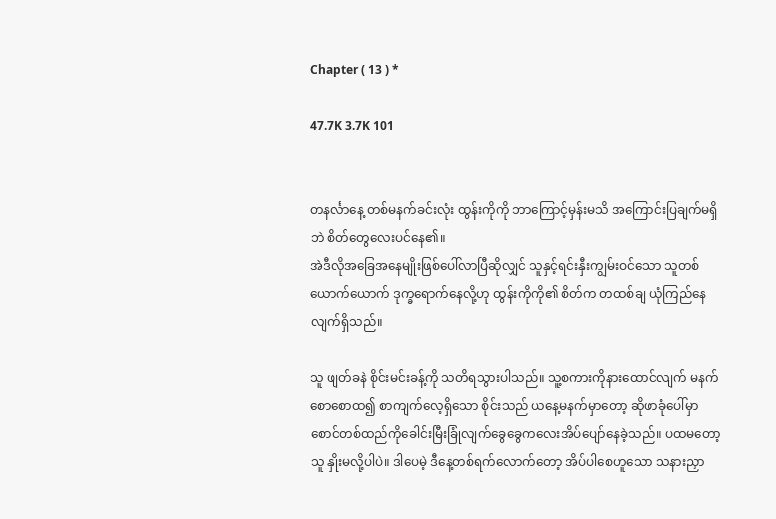Chapter ( 13 ) *

47.7K 3.7K 101


တနင်္လာနေ့ တစ်မနက်ခင်းလုံး ထွန်းကိုကို ဘာကြောင့်မှန်းမသိ အကြောင်းပြချက်မရှိဘဲ စိတ်တွေလေးပင်နေ၏။
အဲဒီလိုအခြေအနေမျိုးဖြစ်ပေါ်လာပြီဆိုလျှင် သူနှင့်ရင်းနှီးကျွမ်းဝင်သော သူတစ်ယောက်ယောက် ဒုက္ခရောက်နေလို့ဟု ထွန်းကိုကို၏ စိတ်က တထစ်ချ ယုံကြည်နေလျက်ရှိသည်။

သူ ဖျတ်ခနဲ စိုင်းမင်းခန့်ကို သတိရသွားပါသည်။ သူ့စကားကိုနားထောင်လျက် မနက်
စောစောထ၍ စာကျက်လေ့ရှိသော စိုင်းသည် ယနေ့မနက်မှာတော့ ဆိုဖာခုံပေါ်မှာ စောင်တစ်ထည်ကိုခေါင်းမြီးခြုံလျက်ခွေခွေကလေးအိပ်ပျော်နေခဲ့သည်။ ပထမတော့ သူ နှိုးမလို့ပါပဲ။ ဒါပေမဲ့ ဒီနေ့တစ်ရက်လောက်တော့ အိပ်ပါစေဟူသော သနားညှာ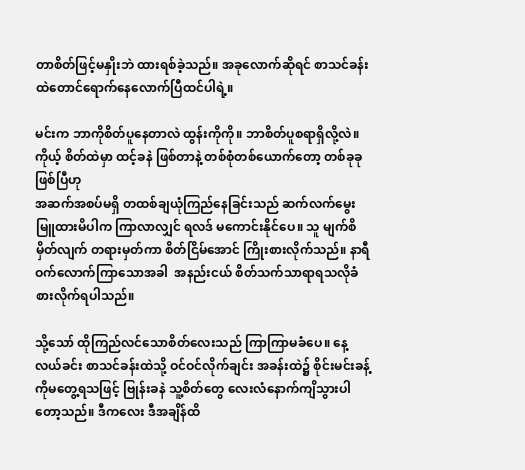တာစိတ်ဖြင့်မနှိုးဘဲ ထားရစ်ခဲ့သည်။ အခုလောက်ဆိုရင် စာသင်ခန်းထဲတောင်ရောက်နေလောက်ပြီထင်ပါရဲ့။

မင်းက ဘာကိုစိတ်ပူနေတာလဲ ထွန်းကိုကို။ ဘာစိတ်ပူစရာရှိလို့လဲ။ ကိုယ့် စိတ်ထဲမှာ ထင့်ခနဲ ဖြစ်တာနဲ့ တစ်စုံတစ်ယောက်တော့ တစ်ခုခုဖြစ်ပြီဟု
အဆက်အစပ်မရှိ တထစ်ချယုံကြည်နေခြင်းသည် ဆက်လက်မွေးမြူထားမိပါက ကြာလာလျှင် ရလဒ် မကောင်းနိုင်ပေ။ သူ မျက်စိမှိတ်လျက် တရားမှတ်ကာ စိတ်ငြိမ်အောင် ကြိုးစားလိုက်သည်။ နာရီဝက်လောက်ကြာသောအခါ  အနည်းငယ် စိတ်သက်သာရာရသလိုခံစားလိုက်ရပါသည်။

သို့သော် ထိုကြည်လင်သောစိတ်လေးသည် ကြာကြာမခံပေ။ နေ့လယ်ခင်း စာသင်ခန်းထဲသို့ ဝင်ဝင်လိုက်ချင်း အခန်းထဲ၌ စိုင်းမင်းခန့်ကိုမတွေ့ရသဖြင့် ဗြုန်းခနဲ သူ့စိတ်တွေ လေးလံနောက်ကျိသွားပါတော့သည်။ ဒီကလေး ဒီအချိန်ထိ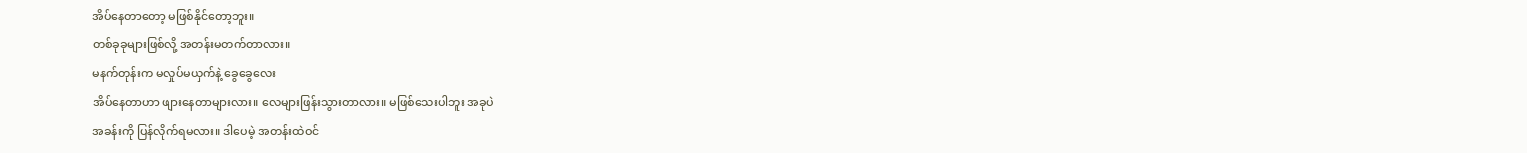အိပ်နေတာတော့ မဖြစ်နိုင်တော့ဘူး။
တစ်ခုခုများဖြစ်လို့ အတန်းမတက်တာလား။
မနက်တုန်းက မလှုပ်မယှက်နဲ့ ခွေခွေလေး
အိပ်နေတာဟာ ဖျားနေတာများလား။ လေများဖြန်းသွားတာလား။ မဖြစ်သေးပါဘူး အခုပဲ
အခန်းကို ပြန်လိုက်ရမလား။ ဒါပေမဲ့ အတန်းထဲဝင်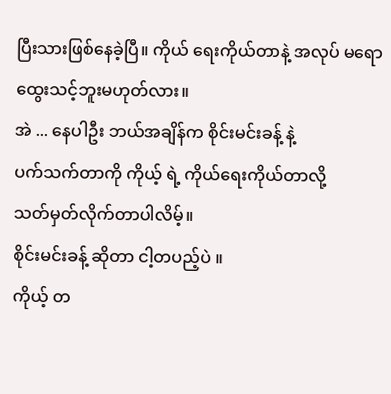ပြီးသားဖြစ်နေခဲ့ပြီ။ ကိုယ် ရေးကိုယ်တာနဲ့ အလုပ် မရောထွေးသင့်ဘူးမဟုတ်လား။
အဲ ... နေပါဦး ဘယ်အချိန်က စိုင်းမင်းခန့် နဲ့
ပက်သက်တာကို ကိုယ့် ရဲ့ ကိုယ်ရေးကိုယ်တာလို့
သတ်မှတ်လိုက်တာပါလိမ့်။
စိုင်းမင်းခန့် ဆိုတာ ငါ့တပည့်ပဲ ။
ကိုယ့် တ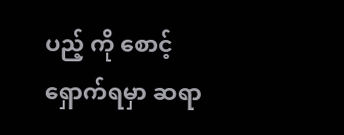ပည့် ကို စောင့်ရှောက်ရမှာ ဆရာ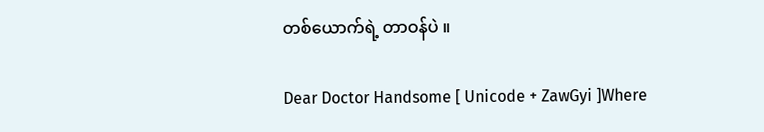တစ်ယောက်ရဲ့ တာဝန်ပဲ ။

Dear Doctor Handsome [ Unicode + ZawGyi ]Where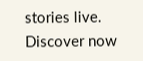stories live. Discover now